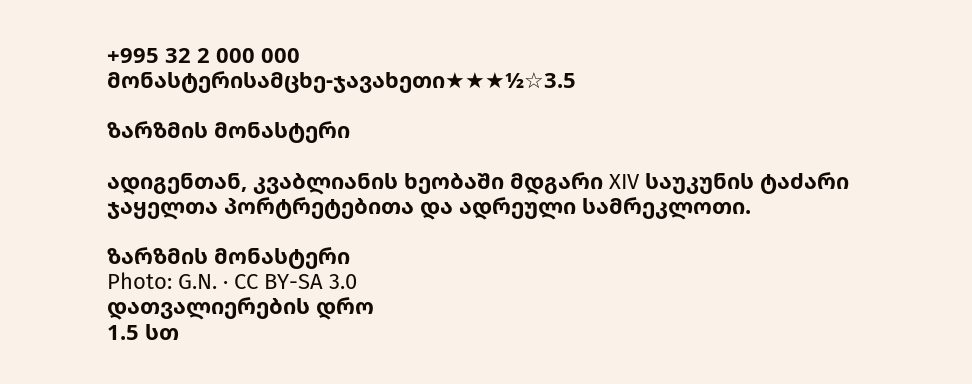+995 32 2 000 000
მონასტერისამცხე-ჯავახეთი★★★½☆3.5

ზარზმის მონასტერი

ადიგენთან, კვაბლიანის ხეობაში მდგარი XIV საუკუნის ტაძარი ჯაყელთა პორტრეტებითა და ადრეული სამრეკლოთი.

ზარზმის მონასტერი
Photo: G.N. · CC BY-SA 3.0
დათვალიერების დრო
1.5 სთ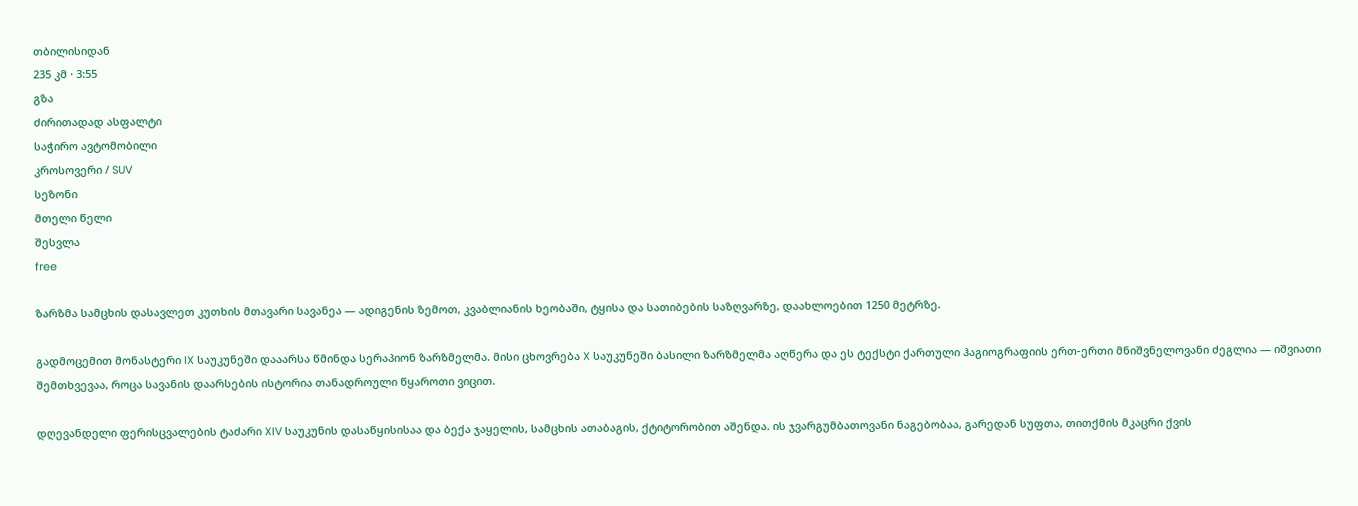თბილისიდან
235 კმ · 3:55
გზა
ძირითადად ასფალტი
საჭირო ავტომობილი
კროსოვერი / SUV
სეზონი
მთელი წელი
შესვლა
free

ზარზმა სამცხის დასავლეთ კუთხის მთავარი სავანეა — ადიგენის ზემოთ, კვაბლიანის ხეობაში, ტყისა და სათიბების საზღვარზე, დაახლოებით 1250 მეტრზე.

გადმოცემით მონასტერი IX საუკუნეში დააარსა წმინდა სერაპიონ ზარზმელმა. მისი ცხოვრება X საუკუნეში ბასილი ზარზმელმა აღწერა და ეს ტექსტი ქართული ჰაგიოგრაფიის ერთ-ერთი მნიშვნელოვანი ძეგლია — იშვიათი შემთხვევაა, როცა სავანის დაარსების ისტორია თანადროული წყაროთი ვიცით.

დღევანდელი ფერისცვალების ტაძარი XIV საუკუნის დასაწყისისაა და ბექა ჯაყელის, სამცხის ათაბაგის, ქტიტორობით აშენდა. ის ჯვარგუმბათოვანი ნაგებობაა, გარედან სუფთა, თითქმის მკაცრი ქვის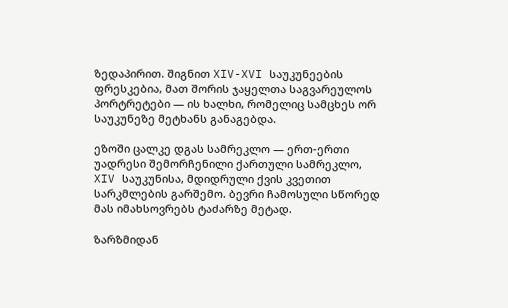ზედაპირით. შიგნით XIV-XVI საუკუნეების ფრესკებია, მათ შორის ჯაყელთა საგვარეულოს პორტრეტები — ის ხალხი, რომელიც სამცხეს ორ საუკუნეზე მეტხანს განაგებდა.

ეზოში ცალკე დგას სამრეკლო — ერთ-ერთი უადრესი შემორჩენილი ქართული სამრეკლო, XIV საუკუნისა, მდიდრული ქვის კვეთით სარკმლების გარშემო. ბევრი ჩამოსული სწორედ მას იმახსოვრებს ტაძარზე მეტად.

ზარზმიდან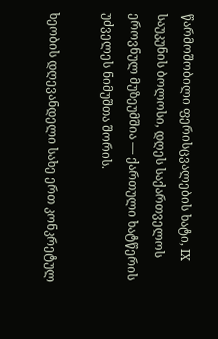წარმოშობილი ფერისცვალების ხატი, IX საუკუნის ბოლოსი, დღეს საქართველოს ეროვნულ მუზეუმშია — ქართული ხატწერის უძველეს ნიმუშთა შორის.

ხეობის დღევანდელი სახე ერთ კონკრეტულ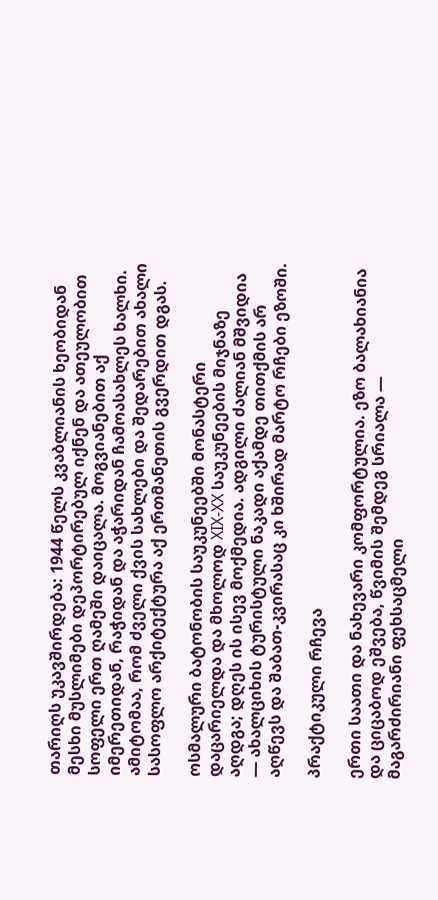თარიღს უკავშირდება: 1944 წელს კვაბლიანის ხეობიდან მესხი მუსლიმები დეპორტირებულ იქნენ და ათეულობით სოფელი ერთ ღამეში დაიცალა. მოგვიანებით აქ იმერეთიდან, რაჭიდან და აჭარიდან ჩამოასახლეს ხალხი. ამიტომაა, რომ ძველი ქვის სახლები და შედარებით ახალი სასოფლო არქიტექტურა აქ ერთმანეთის გვერდით დგას.

ოსმალური ბატონობის საუკუნეებში მონასტერი დაცარიელდა და მხოლოდ XIX-XX საუკუნეების მიჯნაზე აღდგა; დღეს ის ისევ მოქმედია. ადგილი ძალიან მშვიდია — ახალციხის ტურისტული ნაკადი აქამდე თითქმის არ აღწევს და შაბათ-კვირასაც კი ხშირად მარტო რჩები ეზოში.

პრაქტიკული რჩევა

ერთი საათი და ნახევარი კომფორტულია. ეზო ბალახიანია და ციცაბოდ ეშვება, წვიმის შემდეგ სრიალა — მაგარძირიანი ფეხსაცმელი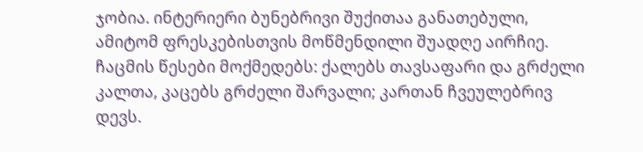ჯობია. ინტერიერი ბუნებრივი შუქითაა განათებული, ამიტომ ფრესკებისთვის მოწმენდილი შუადღე აირჩიე. ჩაცმის წესები მოქმედებს: ქალებს თავსაფარი და გრძელი კალთა, კაცებს გრძელი შარვალი; კართან ჩვეულებრივ დევს.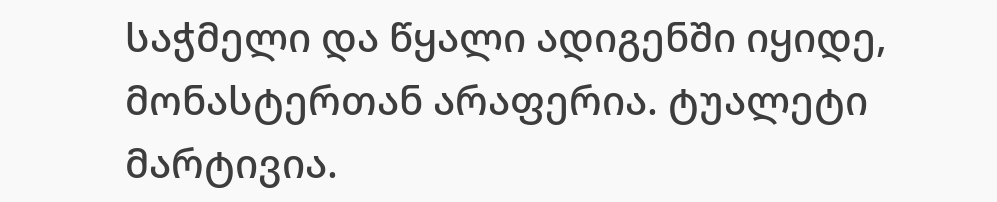საჭმელი და წყალი ადიგენში იყიდე, მონასტერთან არაფერია. ტუალეტი მარტივია.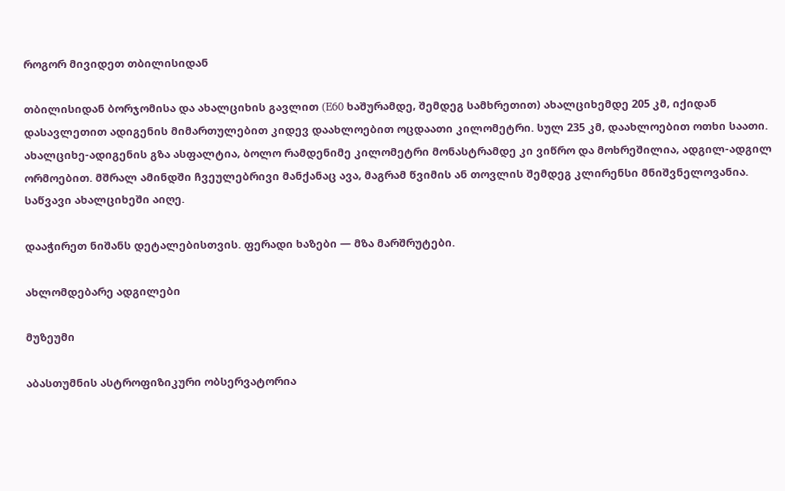როგორ მივიდეთ თბილისიდან

თბილისიდან ბორჯომისა და ახალციხის გავლით (E60 ხაშურამდე, შემდეგ სამხრეთით) ახალციხემდე 205 კმ, იქიდან დასავლეთით ადიგენის მიმართულებით კიდევ დაახლოებით ოცდაათი კილომეტრი. სულ 235 კმ, დაახლოებით ოთხი საათი. ახალციხე-ადიგენის გზა ასფალტია, ბოლო რამდენიმე კილომეტრი მონასტრამდე კი ვიწრო და მოხრეშილია, ადგილ-ადგილ ორმოებით. მშრალ ამინდში ჩვეულებრივი მანქანაც ავა, მაგრამ წვიმის ან თოვლის შემდეგ კლირენსი მნიშვნელოვანია. საწვავი ახალციხეში აიღე.

დააჭირეთ ნიშანს დეტალებისთვის. ფერადი ხაზები — მზა მარშრუტები.

ახლომდებარე ადგილები

მუზეუმი

აბასთუმნის ასტროფიზიკური ობსერვატორია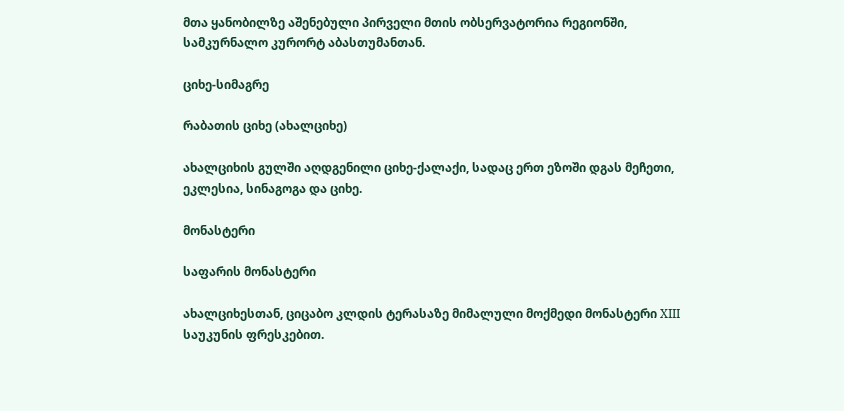მთა ყანობილზე აშენებული პირველი მთის ობსერვატორია რეგიონში, სამკურნალო კურორტ აბასთუმანთან.

ციხე-სიმაგრე

რაბათის ციხე (ახალციხე)

ახალციხის გულში აღდგენილი ციხე-ქალაქი, სადაც ერთ ეზოში დგას მეჩეთი, ეკლესია, სინაგოგა და ციხე.

მონასტერი

საფარის მონასტერი

ახალციხესთან, ციცაბო კლდის ტერასაზე მიმალული მოქმედი მონასტერი XIII საუკუნის ფრესკებით.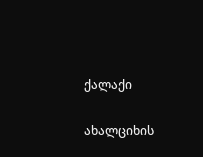ქალაქი

ახალციხის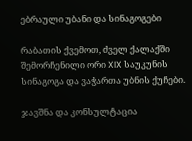ებრაული უბანი და სინაგოგები

რაბათის ქვემოთ, ძველ ქალაქში შემორჩენილი ორი XIX საუკუნის სინაგოგა და ვაჭართა უბნის ქუჩები.

ჯავშნა და კონსულტაცია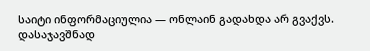საიტი ინფორმაციულია — ონლაინ გადახდა არ გვაქვს. დასაჯავშნად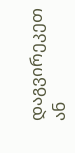დაგვირეკეთ ან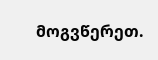მოგვწერეთ.